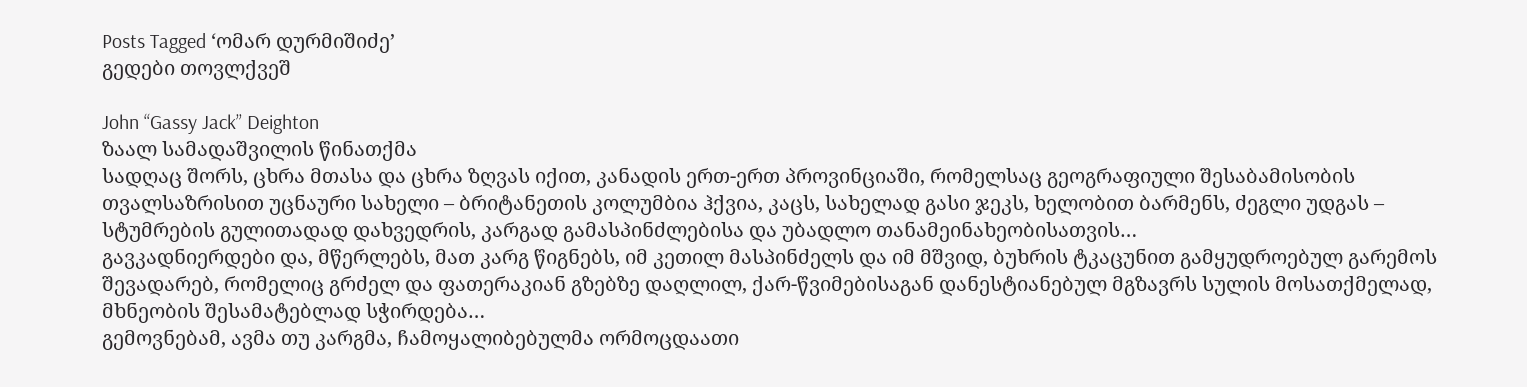Posts Tagged ‘ომარ დურმიშიძე’
გედები თოვლქვეშ

John “Gassy Jack” Deighton
ზაალ სამადაშვილის წინათქმა
სადღაც შორს, ცხრა მთასა და ცხრა ზღვას იქით, კანადის ერთ-ერთ პროვინციაში, რომელსაც გეოგრაფიული შესაბამისობის თვალსაზრისით უცნაური სახელი – ბრიტანეთის კოლუმბია ჰქვია, კაცს, სახელად გასი ჯეკს, ხელობით ბარმენს, ძეგლი უდგას – სტუმრების გულითადად დახვედრის, კარგად გამასპინძლებისა და უბადლო თანამეინახეობისათვის…
გავკადნიერდები და, მწერლებს, მათ კარგ წიგნებს, იმ კეთილ მასპინძელს და იმ მშვიდ, ბუხრის ტკაცუნით გამყუდროებულ გარემოს შევადარებ, რომელიც გრძელ და ფათერაკიან გზებზე დაღლილ, ქარ-წვიმებისაგან დანესტიანებულ მგზავრს სულის მოსათქმელად, მხნეობის შესამატებლად სჭირდება…
გემოვნებამ, ავმა თუ კარგმა, ჩამოყალიბებულმა ორმოცდაათი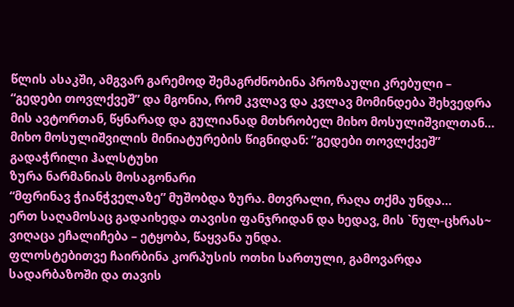წლის ასაკში, ამგვარ გარემოდ შემაგრძნობინა პროზაული კრებული – “გედები თოვლქვეშ” და მგონია, რომ კვლავ და კვლავ მომინდება შეხვედრა მის ავტორთან, წყნარად და გულიანად მთხრობელ მიხო მოსულიშვილთან…
მიხო მოსულიშვილის მინიატურების წიგნიდან: ”გედები თოვლქვეშ”
გადაჭრილი ჰალსტუხი
ზურა ნარმანიას მოსაგონარი
“მფრინავ ჭიანჭველაზე” მუშობდა ზურა. მთვრალი, რაღა თქმა უნდა…
ერთ საღამოსაც გადაიხედა თავისი ფანჯრიდან და ხედავ, მის `ნულ-ცხრას~ ვიღაცა ეჩალიჩება – ეტყობა, წაყვანა უნდა.
ფლოსტებითვე ჩაირბინა კორპუსის ოთხი სართული, გამოვარდა სადარბაზოში და თავის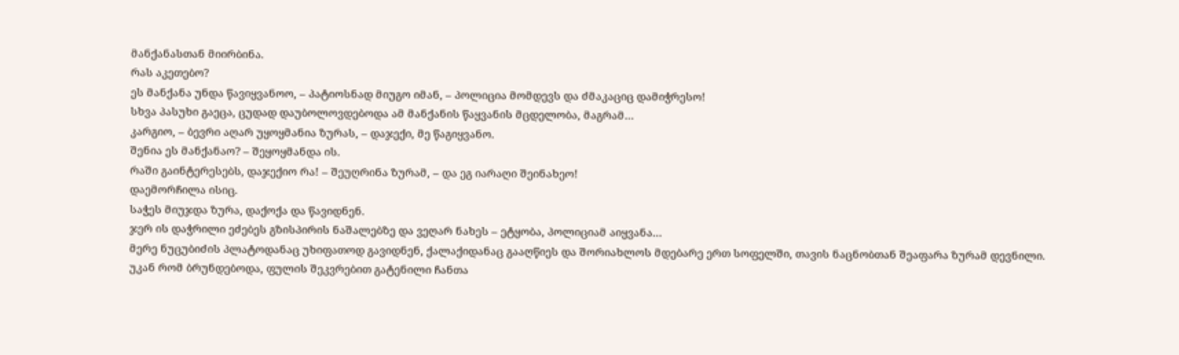მანქანასთან მიირბინა.
რას აკეთებო?
ეს მანქანა უნდა წავიყვანოო, – პატიოსნად მიუგო იმან, – პოლიცია მომდევს და ძმაკაციც დამიჭრესო!
სხვა პასუხი გაეცა, ცუდად დაუბოლოვდებოდა ამ მანქანის წაყვანის მცდელობა, მაგრამ…
კარგიო, – ბევრი აღარ უყოყმანია ზურას, – დაჯექი, მე წაგიყვანო.
შენია ეს მანქანაო? – შეყოყმანდა ის.
რაში გაინტერესებს, დაჯექიო რა! – შეუღრინა ზურამ, – და ეგ იარაღი შეინახეო!
დაემორჩილა ისიც.
საჭეს მიუჯდა ზურა, დაქოქა და წავიდნენ.
ჯერ ის დაჭრილი ეძებეს გზისპირის ნაშალებზე და ვეღარ ნახეს – ეტყობა, პოლიციამ აიყვანა…
მერე ნუცუბიძის პლატოდანაც უხიფათოდ გავიდნენ, ქალაქიდანაც გააღწიეს და შორიახლოს მდებარე ერთ სოფელში, თავის ნაცნობთან შეაფარა ზურამ დევნილი.
უკან რომ ბრუნდებოდა, ფულის შეკვრებით გატენილი ჩანთა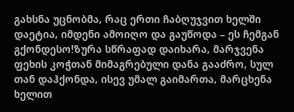გახსნა უცნობმა, რაც ერთი ჩაბღუჯვით ხელში დაეტია, იმდენი ამოიღო და გაუწოდა – ეს ჩემგან გქონდესო!ზურა სწრაფად დაიხარა, მარჯვენა ფეხის კოჭთან მიმაგრებული დანა გააძრო, სულ თან დაჰქონდა, ისევ უმალ გაიმართა, მარცხენა ხელით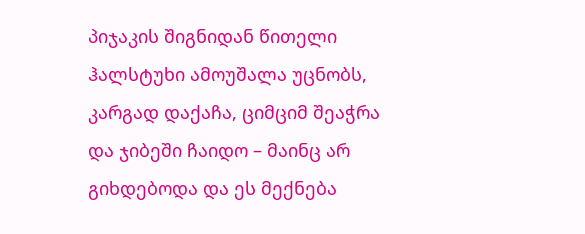პიჯაკის შიგნიდან წითელი ჰალსტუხი ამოუშალა უცნობს, კარგად დაქაჩა, ციმციმ შეაჭრა და ჯიბეში ჩაიდო – მაინც არ გიხდებოდა და ეს მექნება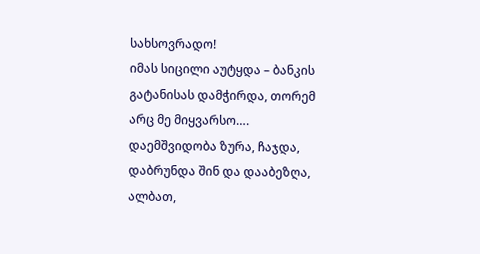სახსოვრადო!
იმას სიცილი აუტყდა – ბანკის გატანისას დამჭირდა, თორემ არც მე მიყვარსო….
დაემშვიდობა ზურა, ჩაჯდა, დაბრუნდა შინ და დააბეზღა, ალბათ,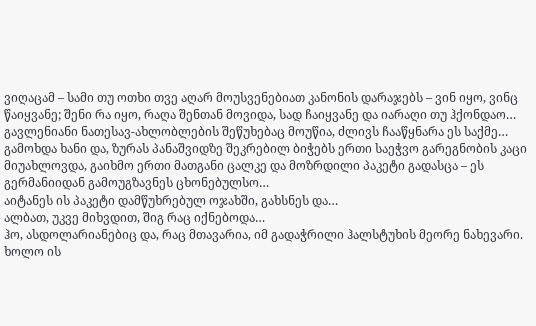ვიღაცამ – სამი თუ ოთხი თვე აღარ მოუსვენებიათ კანონის დარაჯებს – ვინ იყო, ვინც წაიყვანე; შენი რა იყო, რაღა შენთან მოვიდა, სად ჩაიყვანე და იარაღი თუ ჰქონდაო…
გავლენიანი ნათესავ-ახლობლების შეწუხებაც მოუწია, ძლივს ჩააწყნარა ეს საქმე…
გამოხდა ხანი და, ზურას პანაშვიდზე შეკრებილ ბიჭებს ერთი საეჭვო გარეგნობის კაცი მიუახლოვდა, გაიხმო ერთი მათგანი ცალკე და მოზრდილი პაკეტი გადასცა – ეს გერმანიიდან გამოუგზავნეს ცხონებულსო…
აიტანეს ის პაკეტი დამწუხრებულ ოჯახში, გახსნეს და…
ალბათ, უკვე მიხვდით, შიგ რაც იქნებოდა…
ჰო, ასდოლარიანებიც და, რაც მთავარია, იმ გადაჭრილი ჰალსტუხის მეორე ნახევარი.
ხოლო ის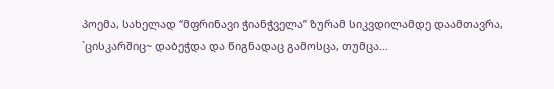პოემა, სახელად “მფრინავი ჭიანჭველა” ზურამ სიკვდილამდე დაამთავრა, `ცისკარშიც~ დაბეჭდა და წიგნადაც გამოსცა, თუმცა…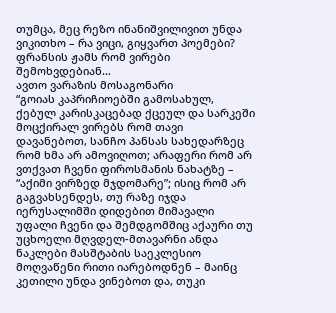თუმცა, მეც რეზო ინანიშვილივით უნდა ვიკითხო – რა ვიცი, გიყვართ პოემები?
ფრანსის ჟამს რომ ვირები შემოხვდებიან…
ავთო ვარაზის მოსაგონარი
“გოიას კაპრიჩიოებში გამოსახულ, ქებულ კარისკაცებად ქცეულ და სარკეში მოცქირალ ვირებს რომ თავი დავანებოთ, სანჩო პანსას სახედარზეც რომ ხმა არ ამოვიღოთ; არაფერი რომ არ ვთქვათ ჩვენი ფიროსმანის ნახატზე – “აქიმი ვირზედ მჯდომარე”; ისიც რომ არ გაგვახსენდეს, თუ რაზე იჯდა იერუსალიმში დიდებით მიმავალი უფალი ჩვენი და შემდგომშიც აქაური თუ უცხოელი მღვდელ-მთავარნი ანდა ნაკლები მასშტაბის საეკლესიო მოღვაწენი რითი იარებოდნენ – მაინც კეთილი უნდა ვინებოთ და, თუკი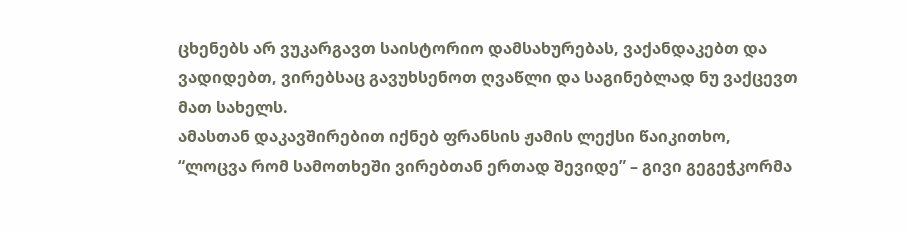ცხენებს არ ვუკარგავთ საისტორიო დამსახურებას, ვაქანდაკებთ და ვადიდებთ, ვირებსაც გავუხსენოთ ღვაწლი და საგინებლად ნუ ვაქცევთ მათ სახელს.
ამასთან დაკავშირებით იქნებ ფრანსის ჟამის ლექსი წაიკითხო, “ლოცვა რომ სამოთხეში ვირებთან ერთად შევიდე” – გივი გეგეჭკორმა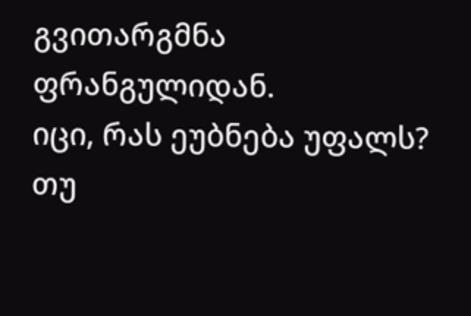გვითარგმნა ფრანგულიდან.
იცი, რას ეუბნება უფალს?
თუ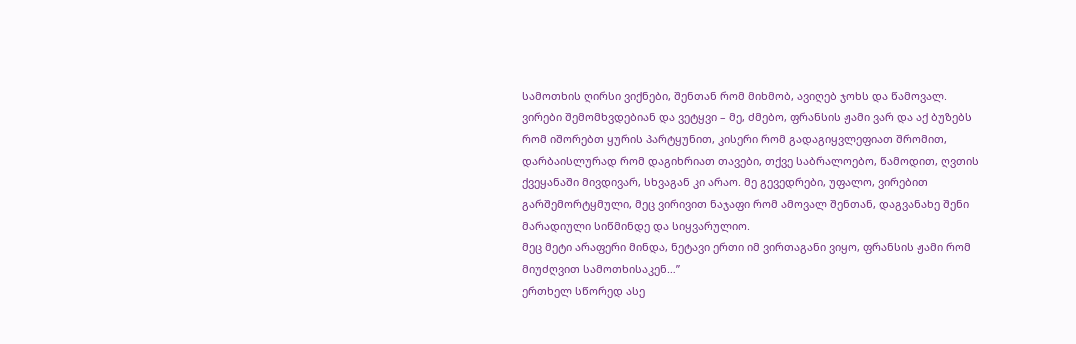სამოთხის ღირსი ვიქნები, შენთან რომ მიხმობ, ავიღებ ჯოხს და წამოვალ. ვირები შემომხვდებიან და ვეტყვი – მე, ძმებო, ფრანსის ჟამი ვარ და აქ ბუზებს რომ იშორებთ ყურის პარტყუნით, კისერი რომ გადაგიყვლეფიათ შრომით, დარბაისლურად რომ დაგიხრიათ თავები, თქვე საბრალოებო, წამოდით, ღვთის ქვეყანაში მივდივარ, სხვაგან კი არაო. მე გევედრები, უფალო, ვირებით გარშემორტყმული, მეც ვირივით ნაჯაფი რომ ამოვალ შენთან, დაგვანახე შენი მარადიული სიწმინდე და სიყვარულიო.
მეც მეტი არაფერი მინდა, ნეტავი ერთი იმ ვირთაგანი ვიყო, ფრანსის ჟამი რომ მიუძღვით სამოთხისაკენ…”
ერთხელ სწორედ ასე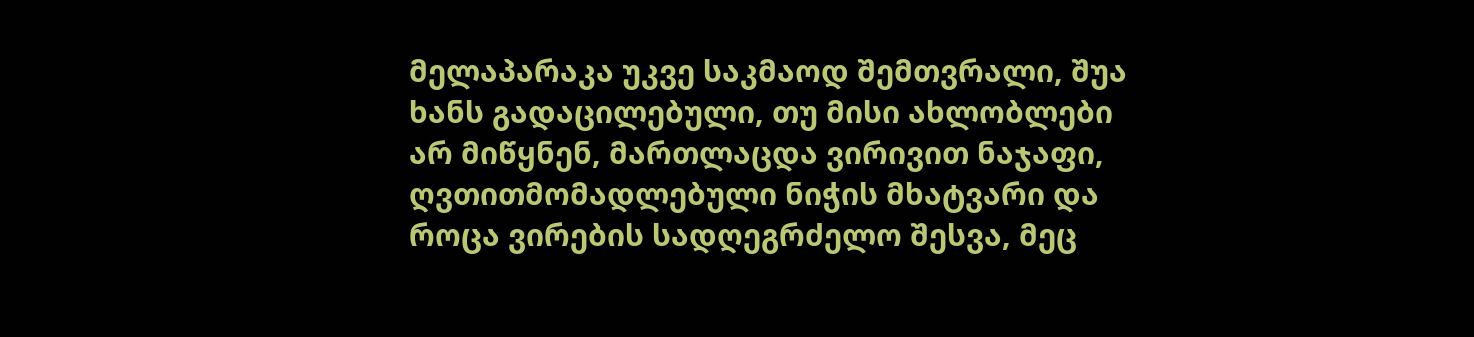მელაპარაკა უკვე საკმაოდ შემთვრალი, შუა ხანს გადაცილებული, თუ მისი ახლობლები არ მიწყნენ, მართლაცდა ვირივით ნაჯაფი, ღვთითმომადლებული ნიჭის მხატვარი და როცა ვირების სადღეგრძელო შესვა, მეც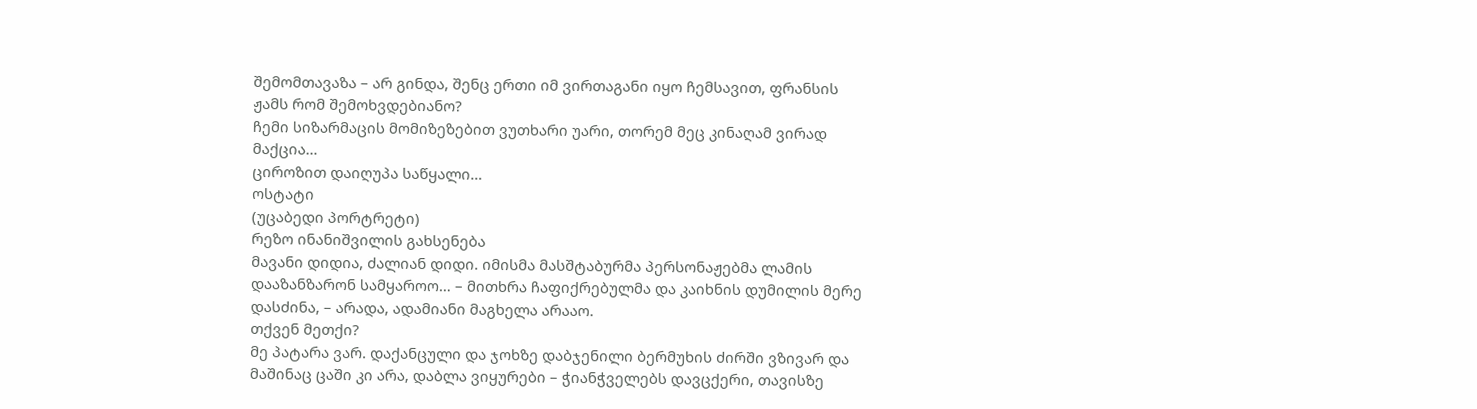შემომთავაზა – არ გინდა, შენც ერთი იმ ვირთაგანი იყო ჩემსავით, ფრანსის ჟამს რომ შემოხვდებიანო?
ჩემი სიზარმაცის მომიზეზებით ვუთხარი უარი, თორემ მეც კინაღამ ვირად მაქცია…
ციროზით დაიღუპა საწყალი…
ოსტატი
(უცაბედი პორტრეტი)
რეზო ინანიშვილის გახსენება
მავანი დიდია, ძალიან დიდი. იმისმა მასშტაბურმა პერსონაჟებმა ლამის დააზანზარონ სამყაროო… – მითხრა ჩაფიქრებულმა და კაიხნის დუმილის მერე დასძინა, – არადა, ადამიანი მაგხელა არააო.
თქვენ მეთქი?
მე პატარა ვარ. დაქანცული და ჯოხზე დაბჯენილი ბერმუხის ძირში ვზივარ და მაშინაც ცაში კი არა, დაბლა ვიყურები – ჭიანჭველებს დავცქერი, თავისზე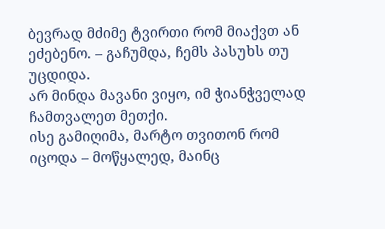ბევრად მძიმე ტვირთი რომ მიაქვთ ან ეძებენო. – გაჩუმდა, ჩემს პასუხს თუ უცდიდა.
არ მინდა მავანი ვიყო, იმ ჭიანჭველად ჩამთვალეთ მეთქი.
ისე გამიღიმა, მარტო თვითონ რომ იცოდა – მოწყალედ, მაინც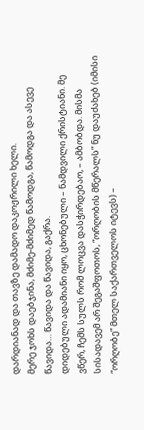დარდიანად და თავზე დამადო დაკოჟრილი ხელი.
მერე ჯოხს დაებჯინა, მძიმე-მძიმედ წამოდგა, წამოდგა და ასევე წავიდა… წავიდა და წავიდა, გაქრა.
დიდებული ადამიანი იყო, ცხონებული – ნამდვილი ქრისტიანი. მე ვწერ, ჩემს სულს რომ ლოცვა დასჭირდებაო, – ამბობდა. მისმა სისადავემ არ შეგაშფოთოს, “ორღობის მწერალს” ნუ დაუძახებ (იმისი “ორღობე” მთელ საქართველოს იტევს) –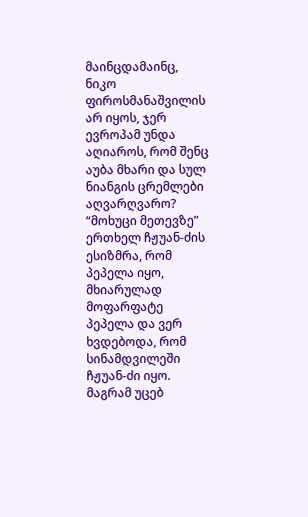მაინცდამაინც, ნიკო ფიროსმანაშვილის არ იყოს, ჯერ ევროპამ უნდა აღიაროს, რომ შენც აუბა მხარი და სულ ნიანგის ცრემლები აღვარღვარო?
“მოხუცი მეთევზე”
ერთხელ ჩჟუან-ძის ესიზმრა, რომ პეპელა იყო, მხიარულად მოფარფატე პეპელა და ვერ ხვდებოდა, რომ სინამდვილეში ჩჟუან-ძი იყო. მაგრამ უცებ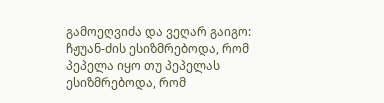გამოეღვიძა და ვეღარ გაიგო: ჩჟუან-ძის ესიზმრებოდა, რომ პეპელა იყო თუ პეპელას ესიზმრებოდა, რომ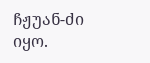ჩჟუან-ძი იყო.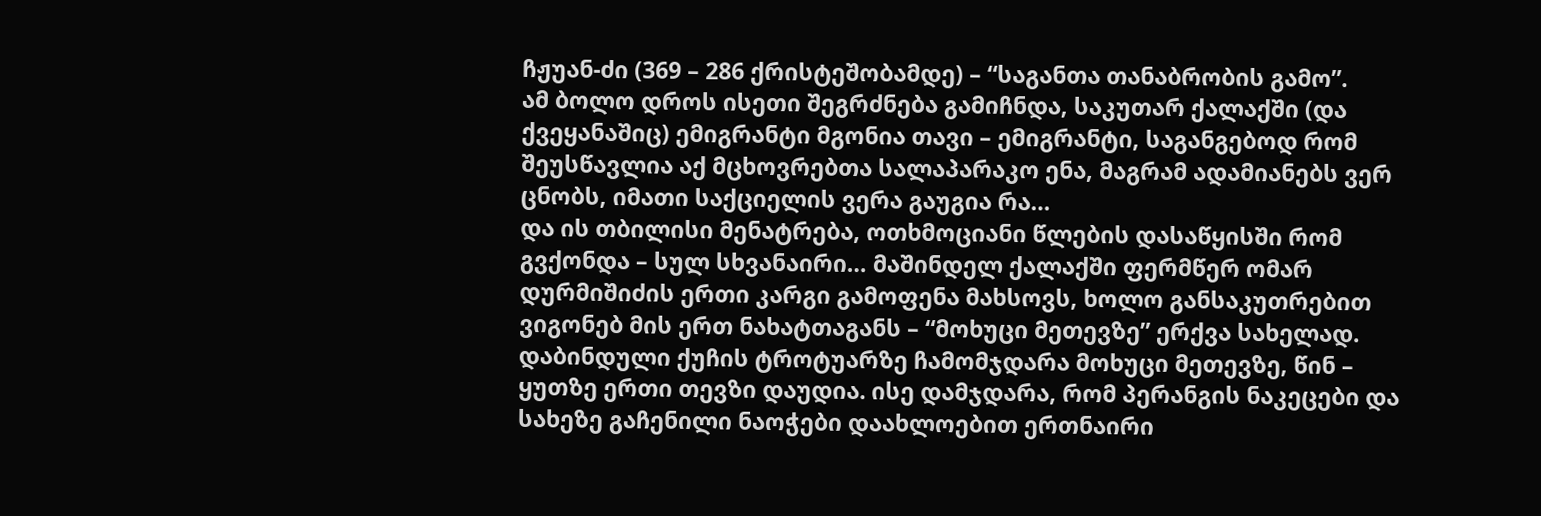ჩჟუან-ძი (369 – 286 ქრისტეშობამდე) – “საგანთა თანაბრობის გამო”.
ამ ბოლო დროს ისეთი შეგრძნება გამიჩნდა, საკუთარ ქალაქში (და ქვეყანაშიც) ემიგრანტი მგონია თავი – ემიგრანტი, საგანგებოდ რომ შეუსწავლია აქ მცხოვრებთა სალაპარაკო ენა, მაგრამ ადამიანებს ვერ ცნობს, იმათი საქციელის ვერა გაუგია რა…
და ის თბილისი მენატრება, ოთხმოციანი წლების დასაწყისში რომ გვქონდა – სულ სხვანაირი… მაშინდელ ქალაქში ფერმწერ ომარ დურმიშიძის ერთი კარგი გამოფენა მახსოვს, ხოლო განსაკუთრებით ვიგონებ მის ერთ ნახატთაგანს – “მოხუცი მეთევზე” ერქვა სახელად.
დაბინდული ქუჩის ტროტუარზე ჩამომჯდარა მოხუცი მეთევზე, წინ – ყუთზე ერთი თევზი დაუდია. ისე დამჯდარა, რომ პერანგის ნაკეცები და სახეზე გაჩენილი ნაოჭები დაახლოებით ერთნაირი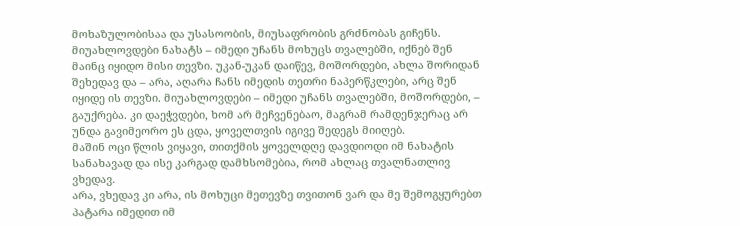მოხაზულობისაა და უსასოობის, მიუსაფრობის გრძნობას გიჩენს. მიუახლოვდები ნახატს – იმედი უჩანს მოხუცს თვალებში, იქნებ შენ მაინც იყიდო მისი თევზი. უკან-უკან დაიწევ, მოშორდები, ახლა შორიდან შეხედავ და – არა, აღარა ჩანს იმედის თეთრი ნაპერწკლები, არც შენ იყიდე ის თევზი. მიუახლოვდები – იმედი უჩანს თვალებში, მოშორდები, – გაუქრება. კი დაეჭვდები, ხომ არ მეჩვენებაო, მაგრამ რამდენჯერაც არ უნდა გავიმეორო ეს ცდა, ყოველთვის იგივე შედეგს მიიღებ.
მაშინ ოცი წლის ვიყავი, თითქმის ყოველდღე დავდიოდი იმ ნახატის სანახავად და ისე კარგად დამხსომებია, რომ ახლაც თვალნათლივ ვხედავ.
არა, ვხედავ კი არა, ის მოხუცი მეთევზე თვითონ ვარ და მე შემოგყურებთ პატარა იმედით იმ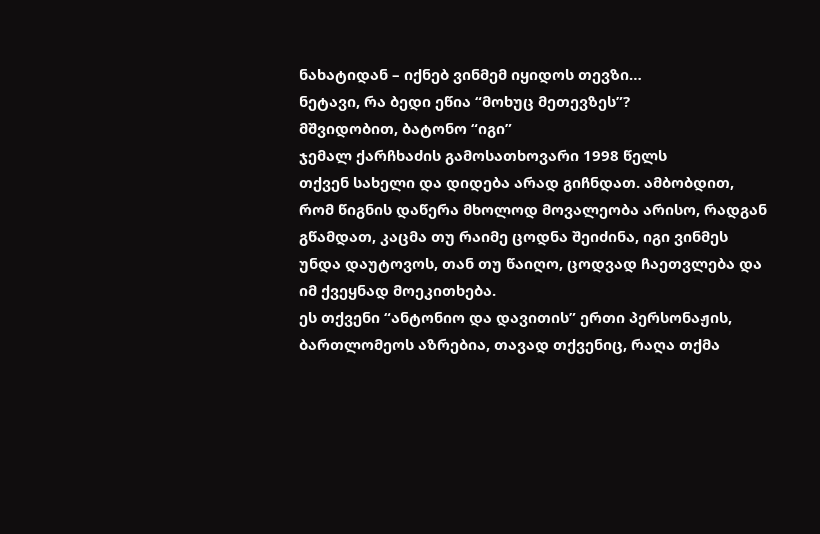ნახატიდან – იქნებ ვინმემ იყიდოს თევზი…
ნეტავი, რა ბედი ეწია “მოხუც მეთევზეს”?
მშვიდობით, ბატონო “იგი”
ჯემალ ქარჩხაძის გამოსათხოვარი 1998 წელს
თქვენ სახელი და დიდება არად გიჩნდათ. ამბობდით, რომ წიგნის დაწერა მხოლოდ მოვალეობა არისო, რადგან გწამდათ, კაცმა თუ რაიმე ცოდნა შეიძინა, იგი ვინმეს უნდა დაუტოვოს, თან თუ წაიღო, ცოდვად ჩაეთვლება და იმ ქვეყნად მოეკითხება.
ეს თქვენი “ანტონიო და დავითის” ერთი პერსონაჟის, ბართლომეოს აზრებია, თავად თქვენიც, რაღა თქმა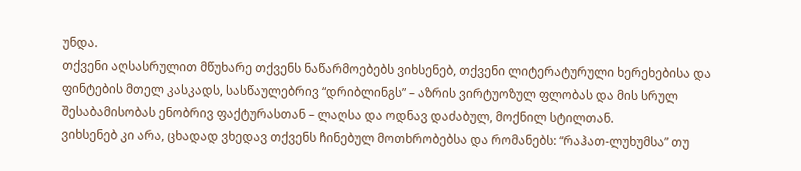უნდა.
თქვენი აღსასრულით მწუხარე თქვენს ნაწარმოებებს ვიხსენებ, თქვენი ლიტერატურული ხერეხებისა და ფინტების მთელ კასკადს, სასწაულებრივ “დრიბლინგს” – აზრის ვირტუოზულ ფლობას და მის სრულ შესაბამისობას ენობრივ ფაქტურასთან – ლაღსა და ოდნავ დაძაბულ, მოქნილ სტილთან.
ვიხსენებ კი არა, ცხადად ვხედავ თქვენს ჩინებულ მოთხრობებსა და რომანებს: “რაჰათ-ლუხუმსა” თუ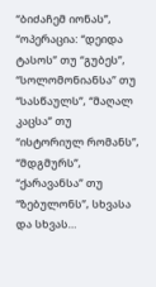“ბიძაჩემ იონას”, “ოპერაცია: “დეიდა ტასოს” თუ “გუბეს”, “სოლომონიანსა” თუ “სასწაულს”, “მაღალ კაცსა” თუ “ისტორიულ რომანს”, “მდგმურს”, “ქარავანსა” თუ “ზებულონს”, სხვასა და სხვას…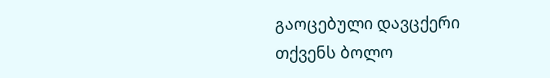გაოცებული დავცქერი თქვენს ბოლო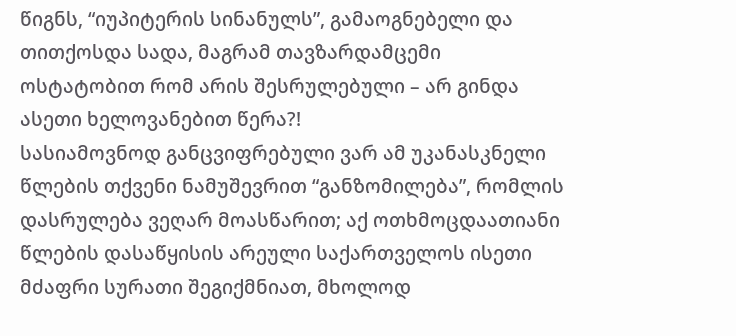წიგნს, “იუპიტერის სინანულს”, გამაოგნებელი და თითქოსდა სადა, მაგრამ თავზარდამცემი ოსტატობით რომ არის შესრულებული – არ გინდა ასეთი ხელოვანებით წერა?!
სასიამოვნოდ განცვიფრებული ვარ ამ უკანასკნელი წლების თქვენი ნამუშევრით “განზომილება”, რომლის დასრულება ვეღარ მოასწარით; აქ ოთხმოცდაათიანი წლების დასაწყისის არეული საქართველოს ისეთი მძაფრი სურათი შეგიქმნიათ, მხოლოდ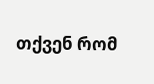თქვენ რომ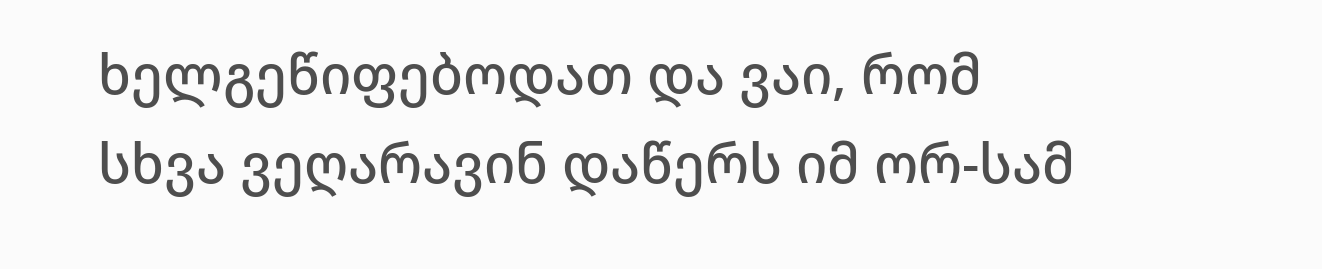ხელგეწიფებოდათ და ვაი, რომ სხვა ვეღარავინ დაწერს იმ ორ-სამ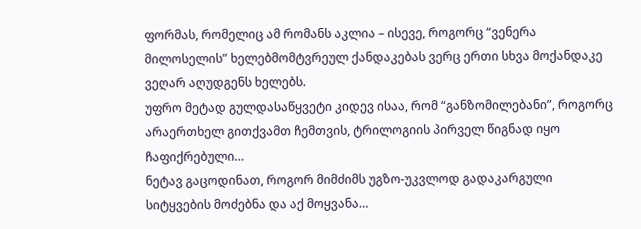ფორმას, რომელიც ამ რომანს აკლია – ისევე, როგორც “ვენერა მილოსელის” ხელებმომტვრეულ ქანდაკებას ვერც ერთი სხვა მოქანდაკე ვეღარ აღუდგენს ხელებს.
უფრო მეტად გულდასაწყვეტი კიდევ ისაა, რომ “განზომილებანი”, როგორც არაერთხელ გითქვამთ ჩემთვის, ტრილოგიის პირველ წიგნად იყო ჩაფიქრებული…
ნეტავ გაცოდინათ, როგორ მიმძიმს უგზო-უკვლოდ გადაკარგული სიტყვების მოძებნა და აქ მოყვანა…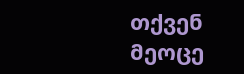თქვენ მეოცე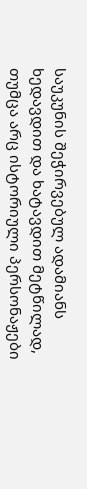საუკუნის შეჭირვებულ ადამიანს ხედავდით და ხატავდით მეტწილად, თუმცა არც ისტორიული პერსონაჟები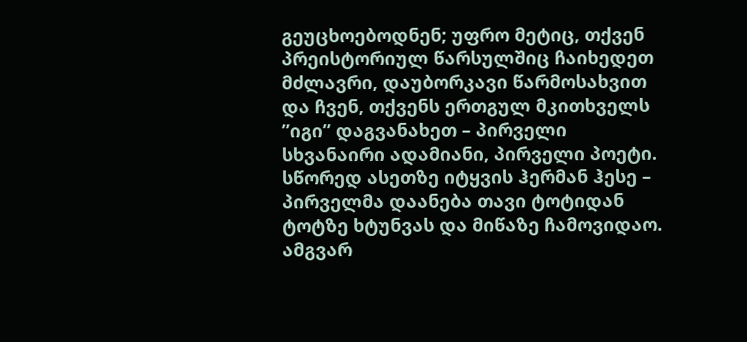გეუცხოებოდნენ; უფრო მეტიც, თქვენ პრეისტორიულ წარსულშიც ჩაიხედეთ მძლავრი, დაუბორკავი წარმოსახვით და ჩვენ, თქვენს ერთგულ მკითხველს ”იგი” დაგვანახეთ – პირველი სხვანაირი ადამიანი, პირველი პოეტი. სწორედ ასეთზე იტყვის ჰერმან ჰესე – პირველმა დაანება თავი ტოტიდან ტოტზე ხტუნვას და მიწაზე ჩამოვიდაო. ამგვარ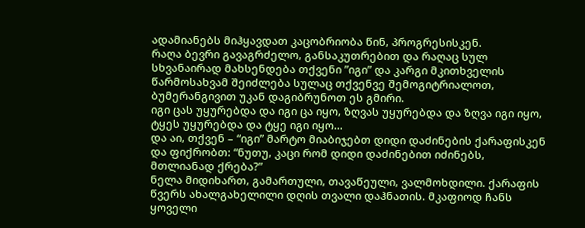ადამიანებს მიჰყავდათ კაცობრიობა წინ, პროგრესისკენ.
რაღა ბევრი გავაგრძელო, განსაკუთრებით და რაღაც სულ სხვანაირად მახსენდება თქვენი ”იგი” და კარგი მკითხველის წარმოსახვამ შეიძლება სულაც თქვენვე შემოგიტრიალოთ, ბუმერანგივით უკან დაგიბრუნოთ ეს გმირი.
იგი ცას უყურებდა და იგი ცა იყო, ზღვას უყურებდა და ზღვა იგი იყო, ტყეს უყურებდა და ტყე იგი იყო…
და აი, თქვენ – “იგი” მარტო მიაბიჯებთ დიდი დაძინების ქარაფისკენ და ფიქრობთ: “ნუთუ, კაცი რომ დიდი დაძინებით იძინებს, მთლიანად ქრება?”
ნელა მიდიხართ, გამართული, თავაწეული, ვალმოხდილი. ქარაფის წვერს ახალგახელილი დღის თვალი დაჰნათის. მკაფიოდ ჩანს ყოველი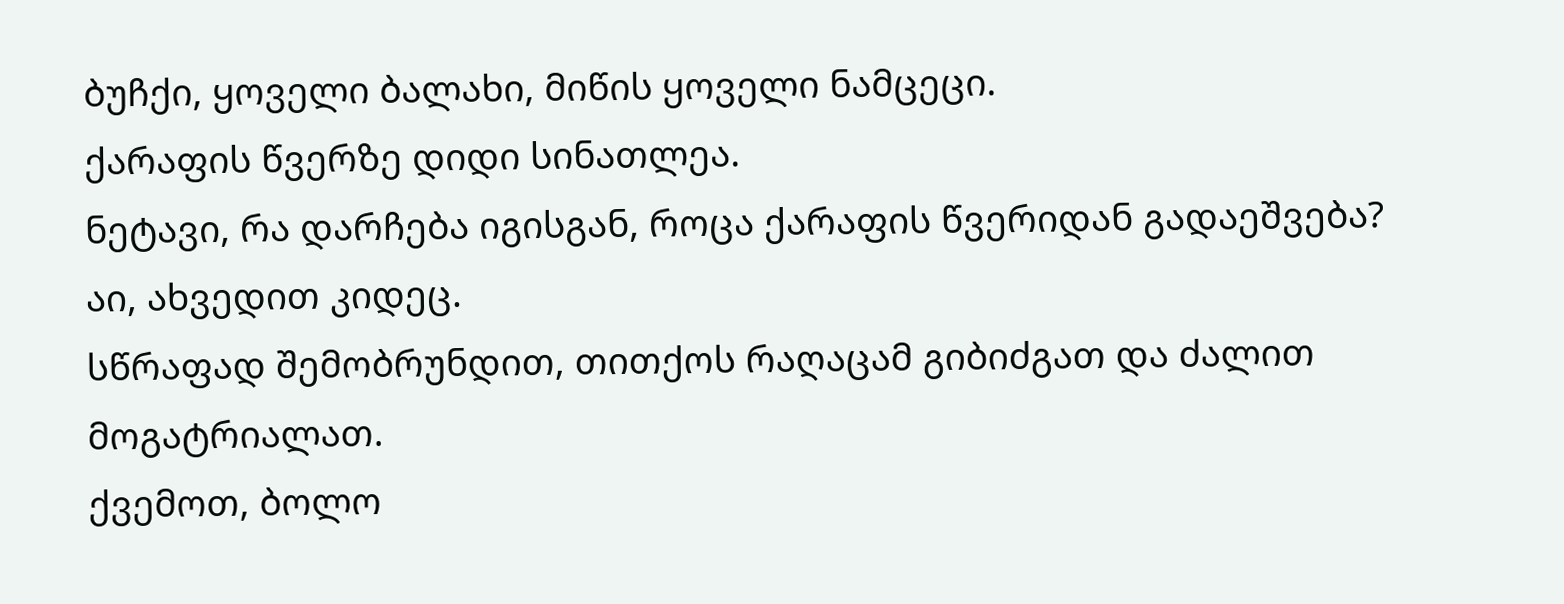ბუჩქი, ყოველი ბალახი, მიწის ყოველი ნამცეცი.
ქარაფის წვერზე დიდი სინათლეა.
ნეტავი, რა დარჩება იგისგან, როცა ქარაფის წვერიდან გადაეშვება?
აი, ახვედით კიდეც.
სწრაფად შემობრუნდით, თითქოს რაღაცამ გიბიძგათ და ძალით მოგატრიალათ.
ქვემოთ, ბოლო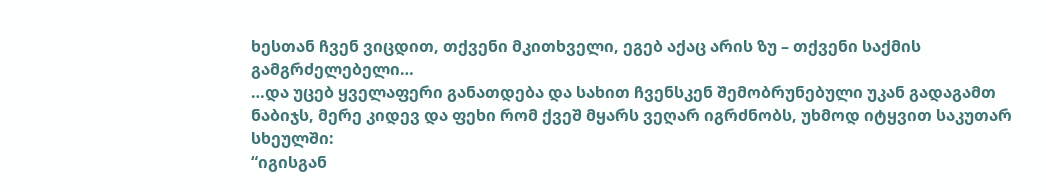ხესთან ჩვენ ვიცდით, თქვენი მკითხველი, ეგებ აქაც არის ზუ – თქვენი საქმის გამგრძელებელი…
…და უცებ ყველაფერი განათდება და სახით ჩვენსკენ შემობრუნებული უკან გადაგამთ ნაბიჯს, მერე კიდევ და ფეხი რომ ქვეშ მყარს ვეღარ იგრძნობს, უხმოდ იტყვით საკუთარ სხეულში:
“იგისგან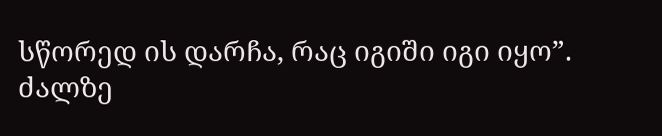სწორედ ის დარჩა, რაც იგიში იგი იყო”.
ძალზე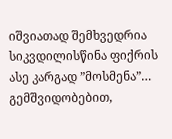იშვიათად შემხვედრია სიკვდილისწინა ფიქრის ასე კარგად ”მოსმენა”…
გემშვიდობებით,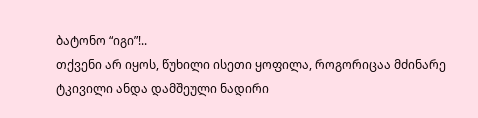ბატონო “იგი”!..
თქვენი არ იყოს, წუხილი ისეთი ყოფილა, როგორიცაა მძინარე ტკივილი ანდა დამშეული ნადირი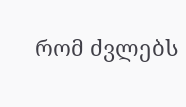რომ ძვლებს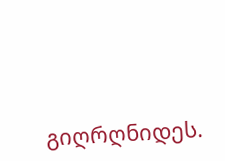გიღრღნიდეს.